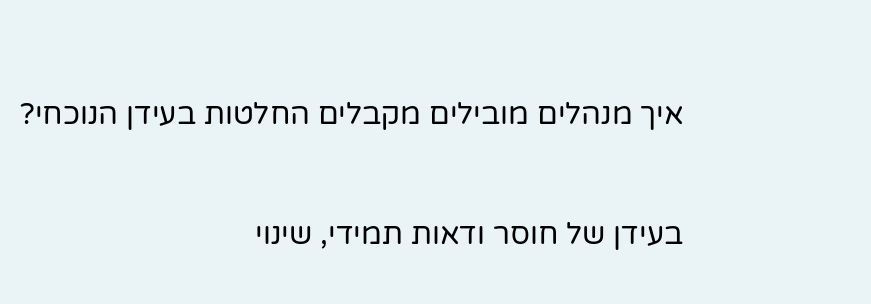איך מנהלים מובילים מקבלים החלטות בעידן הנוכחי?

בעידן של חוסר ודאות תמידי, שינוי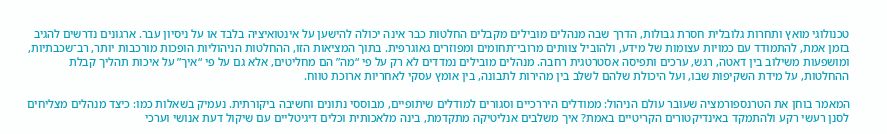טכנולוגי מואץ ותחרות גלובלית חסרת גבולות, הדרך שבה מנהלים מובילים מקבלים החלטות כבר אינה יכולה להישען על אינטואיציה בלבד או על ניסיון עבר. ארגונים נדרשים להגיב בזמן אמת, להתמודד עם כמויות עצומות של מידע, ולהוביל צוותים מרובי־תחומים ומפוזרים גאוגרפית. בתוך המציאות הזו, ההחלטות הניהוליות הופכות מורכבות יותר, רב־שכבתיות, ומושפעות משילוב בין דאטה, רגש, ערכים ותפיסה אסטרטגית רחבה. מנהלים מובילים נמדדים לא רק על פי “מה” הם מחליטים, אלא גם על פי “איך” על איכות תהליך קבלת ההחלטות, על מידת השקיפות שבו, ועל היכולת שלהם לשלב בין מהירות לתבונה, בין אומץ עסקי לאחריות ארוכת טווח.

המאמר בוחן את הטרנספורמציה שעובר עולם הניהול: ממודלים היררכיים וסגורים למודלים שיתופיים, מבוססי נתונים וחשיבה ביקורתית. נעמיק בשאלות כמו: כיצד מנהלים מצליחים לסנן רעשי רקע ולהתמקד באינדיקטורים הקריטיים באמת? איך משלבים אנליטיקה מתקדמת, בינה מלאכותית וכלים דיגיטליים עם שיקול דעת אנושי וערכי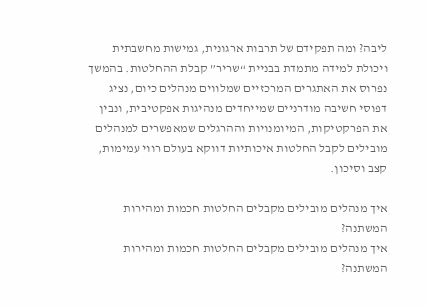ליבה? ומה תפקידם של תרבות ארגונית, גמישות מחשבתית ויכולת למידה מתמדת בבניית “שריר” קבלת ההחלטות. בהמשך נפרוס את האתגרים המרכזיים שמלווים מנהלים כיום, נציג דפוסי חשיבה מודרניים שמייחדים מנהיגות אפקטיבית, ונבין את הפרקטיקות, המיומנויות וההרגלים שמאפשרים למנהלים מובילים לקבל החלטות איכותיות דווקא בעולם רווי עמימות, קצב וסיכון.

איך מנהלים מובילים מקבלים החלטות חכמות ומהירות  המשתנה?
איך מנהלים מובילים מקבלים החלטות חכמות ומהירות המשתנה?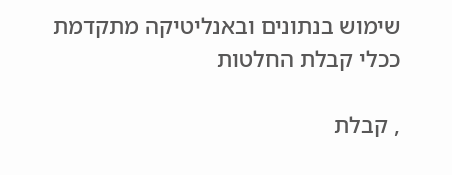שימוש בנתונים ובאנליטיקה מתקדמת ככלי קבלת החלטות

, קבלת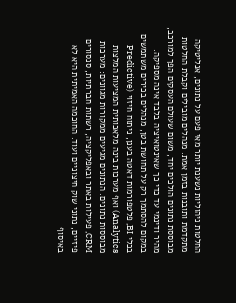החלטות ניהוליות נשענת יותר מאי פעם על נתונים, אנליטיקה מתקדמת ותובנות בזמן אמת. מנהלים מובילים וקבלת החלטות מבוססת נתונים הולכים יחד, משום שעולם העסקים הפך למורכב, מהיר ודינמי עד כדי כך שאינטואיציה בלבד אינה מספיקה. במקום להסתמך רק על תחושת בטן, מנהלים בכירים משתמשים בכלי BI, פלטפורמות דאטה בענן, ניתוח חיזוי (Predictive Analytics) ואף מערכות בינה מלאכותית המציעות המלצות מבוססות נתונים. הנתונים מגיעים ממקורות מגוונים: מערכות CRM, פעילות באתר ובאפליקציה, רשתות חברתיות, סנסורים פיזיים, נתוני שוק חיצוניים ועוד. החוכמה האמיתית היא לא באיסוף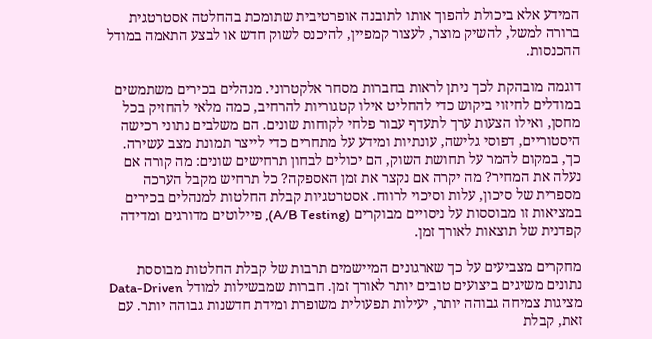המידע אלא ביכולת להפוך אותו לתובנה אופרטיבית שתומכת בהחלטה אסטרטגית ברורה למשל, להשיק מוצר, לעצור קמפיין, להיכנס לשוק חדש או לבצע התאמה במודל ההכנסות.

דוגמה מובהקת לכך ניתן לראות בחברות מסחר אלקטרוני. מנהלים בכירים משתמשים במודלים לחיזוי ביקוש כדי להחליט אילו קטגוריות להרחיב, כמה מלאי להחזיק בכל מחסן, ואילו הצעות ערך לתעדף עבור פלחי לקוחות שונים. הם משלבים נתוני רכישה היסטוריים, דפוסי גלישה, עונתיות ומידע על מתחרים כדי לייצר תמונת מצב עשירה. כך, במקום להמר על תחושת השוק, הם יכולים לבחון תרחישים שונים: מה קורה אם נעלה את המחיר? מה יקרה אם נקצר את זמן האספקה? כל תרחיש מקבל הערכה מספרית של סיכון, עלות וסיכוי לרווח. אסטרטגיות קבלת החלטות למנהלים בכירים במציאות זו מבוססות על ניסויים מבוקרים (A/B Testing), פיילוטים מדורגים ומדידה קפדנית של תוצאות לאורך זמן.

מחקרים מצביעים על כך שארגונים המיישמים תרבות של קבלת החלטות מבוססת נתונים משיגים ביצועים טובים יותר לאורך זמן. חברות שמבשילות למודל Data-Driven מציגות צמיחה גבוהה יותר, יעילות תפעולית משופרת ומידת חדשנות גבוהה יותר. עם זאת, קבלת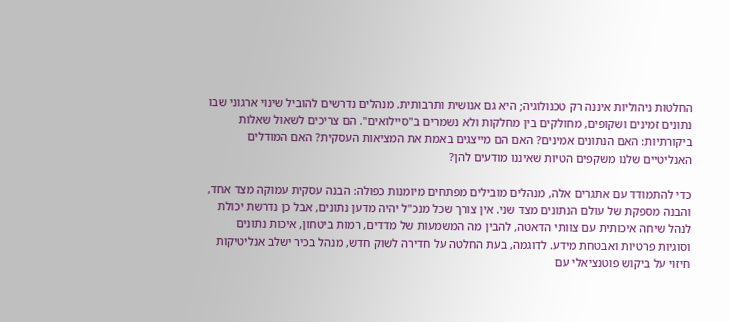החלטות ניהוליות איננה רק טכנולוגיה; היא גם אנושית ותרבותית. מנהלים נדרשים להוביל שינוי ארגוני שבו נתונים זמינים ושקופים, מחולקים בין מחלקות ולא נשמרים ב"סיילואים". הם צריכים לשאול שאלות ביקורתיות: האם הנתונים אמינים? האם הם מייצגים באמת את המציאות העסקית? האם המודלים האנליטיים שלנו משקפים הטיות שאיננו מודעים להן?

כדי להתמודד עם אתגרים אלה, מנהלים מובילים מפתחים מיומנות כפולה: הבנה עסקית עמוקה מצד אחד, והבנה מספקת של עולם הנתונים מצד שני. אין צורך שכל מנכ"ל יהיה מדען נתונים, אבל כן נדרשת יכולת לנהל שיחה איכותית עם צוותי הדאטה, להבין מה המשמעות של מדדים, רמות ביטחון, איכות נתונים וסוגיות פרטיות ואבטחת מידע. לדוגמה, בעת החלטה על חדירה לשוק חדש, מנהל בכיר ישלב אנליטיקות חיזוי על ביקוש פוטנציאלי עם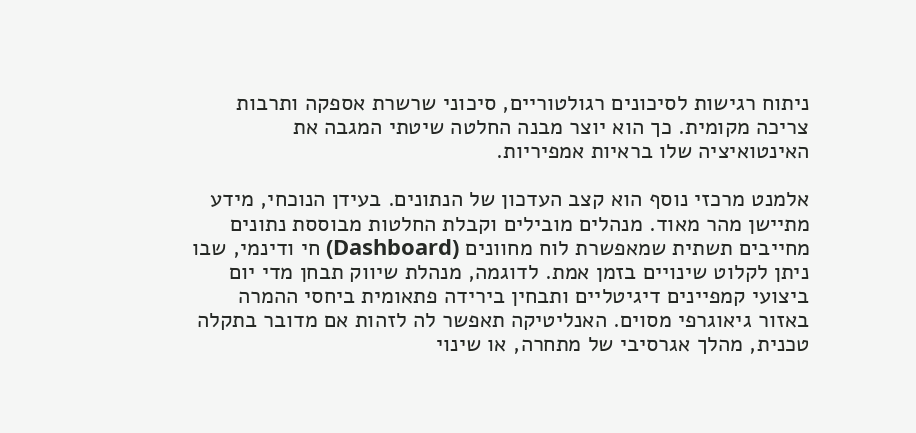ניתוח רגישות לסיכונים רגולטוריים, סיכוני שרשרת אספקה ותרבות צריכה מקומית. כך הוא יוצר מבנה החלטה שיטתי המגבה את האינטואיציה שלו בראיות אמפיריות.

אלמנט מרכזי נוסף הוא קצב העדכון של הנתונים. בעידן הנוכחי, מידע מתיישן מהר מאוד. מנהלים מובילים וקבלת החלטות מבוססת נתונים מחייבים תשתית שמאפשרת לוח מחוונים (Dashboard) חי ודינמי, שבו ניתן לקלוט שינויים בזמן אמת. לדוגמה, מנהלת שיווק תבחן מדי יום ביצועי קמפיינים דיגיטליים ותבחין בירידה פתאומית ביחסי ההמרה באזור גיאוגרפי מסוים. האנליטיקה תאפשר לה לזהות אם מדובר בתקלה טכנית, מהלך אגרסיבי של מתחרה, או שינוי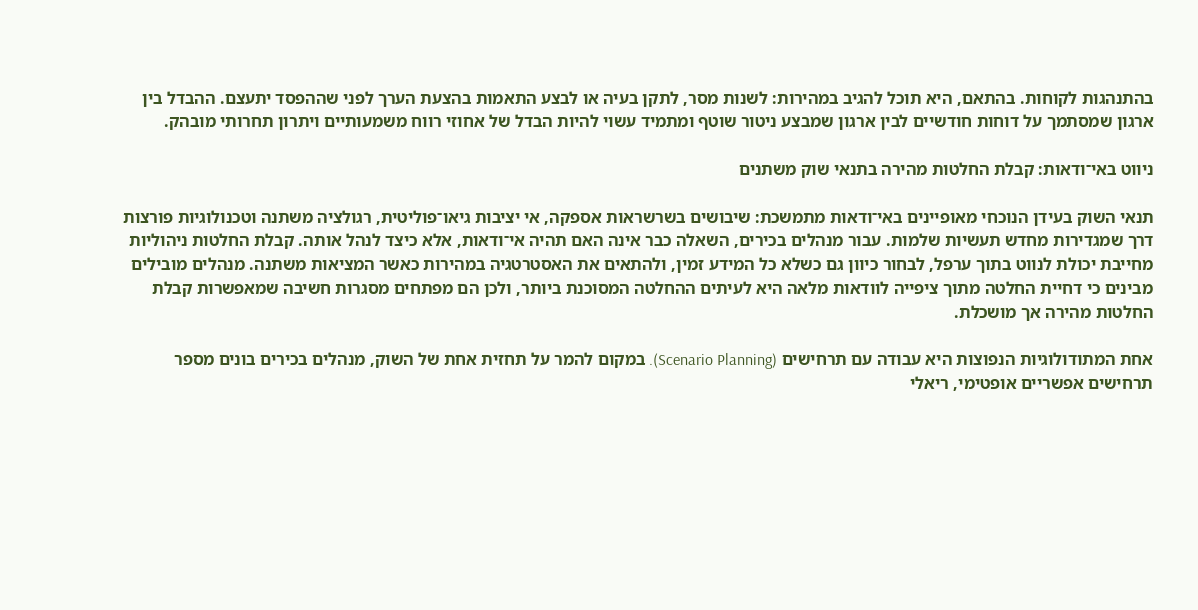בהתנהגות לקוחות. בהתאם, היא תוכל להגיב במהירות: לשנות מסר, לתקן בעיה או לבצע התאמות בהצעת הערך לפני שההפסד יתעצם. ההבדל בין ארגון שמסתמך על דוחות חודשיים לבין ארגון שמבצע ניטור שוטף ומתמיד עשוי להיות הבדל של אחוזי רווח משמעותיים ויתרון תחרותי מובהק.

ניווט באי־ודאות: קבלת החלטות מהירה בתנאי שוק משתנים

תנאי השוק בעידן הנוכחי מאופיינים באי־ודאות מתמשכת: שיבושים בשרשראות אספקה, אי יציבות גיאו־פוליטית, רגולציה משתנה וטכנולוגיות פורצות דרך שמגדירות מחדש תעשיות שלמות. עבור מנהלים בכירים, השאלה כבר אינה האם תהיה אי־ודאות, אלא כיצד לנהל אותה. קבלת החלטות ניהוליות מחייבת יכולת לנווט בתוך ערפל, לבחור כיוון גם כשלא כל המידע זמין, ולהתאים את האסטרטגיה במהירות כאשר המציאות משתנה. מנהלים מובילים מבינים כי דחיית החלטה מתוך ציפייה לוודאות מלאה היא לעיתים ההחלטה המסוכנת ביותר, ולכן הם מפתחים מסגרות חשיבה שמאפשרות קבלת החלטות מהירה אך מושכלת.

אחת המתודולוגיות הנפוצות היא עבודה עם תרחישים (Scenario Planning). במקום להמר על תחזית אחת של השוק, מנהלים בכירים בונים מספר תרחישים אפשריים אופטימי, ריאלי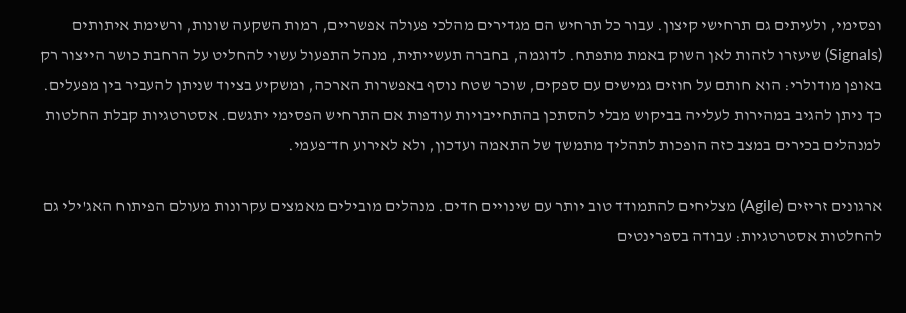ופסימי, ולעיתים גם תרחישי קיצון. עבור כל תרחיש הם מגדירים מהלכי פעולה אפשריים, רמות השקעה שונות, ורשימת איתותים (Signals) שיעזרו לזהות לאן השוק באמת מתפתח. לדוגמה, בחברה תעשייתית, מנהל התפעול עשוי להחליט על הרחבת כושר הייצור רק באופן מודולרי: הוא חותם על חוזים גמישים עם ספקים, שוכר שטח נוסף באפשרות הארכה, ומשקיע בציוד שניתן להעביר בין מפעלים. כך ניתן להגיב במהירות לעלייה בביקוש מבלי להסתכן בהתחייבויות עודפות אם התרחיש הפסימי יתגשם. אסטרטגיות קבלת החלטות למנהלים בכירים במצב כזה הופכות לתהליך מתמשך של התאמה ועדכון, ולא לאירוע חד־פעמי.

ארגונים זריזים (Agile) מצליחים להתמודד טוב יותר עם שינויים חדים. מנהלים מובילים מאמצים עקרונות מעולם הפיתוח האג'ילי גם להחלטות אסטרטגיות: עבודה בספרינטים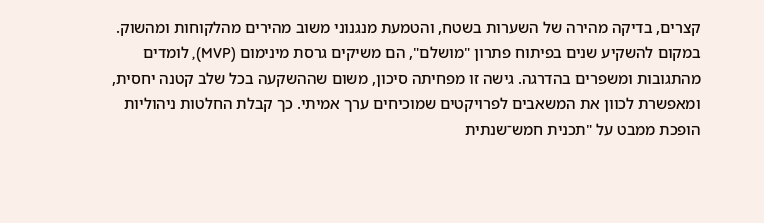קצרים, בדיקה מהירה של השערות בשטח, והטמעת מנגנוני משוב מהירים מהלקוחות ומהשוק. במקום להשקיע שנים בפיתוח פתרון "מושלם", הם משיקים גרסת מינימום (MVP), לומדים מהתגובות ומשפרים בהדרגה. גישה זו מפחיתה סיכון, משום שההשקעה בכל שלב קטנה יחסית, ומאפשרת לכוון את המשאבים לפרויקטים שמוכיחים ערך אמיתי. כך קבלת החלטות ניהוליות הופכת ממבט על "תכנית חמש־שנתית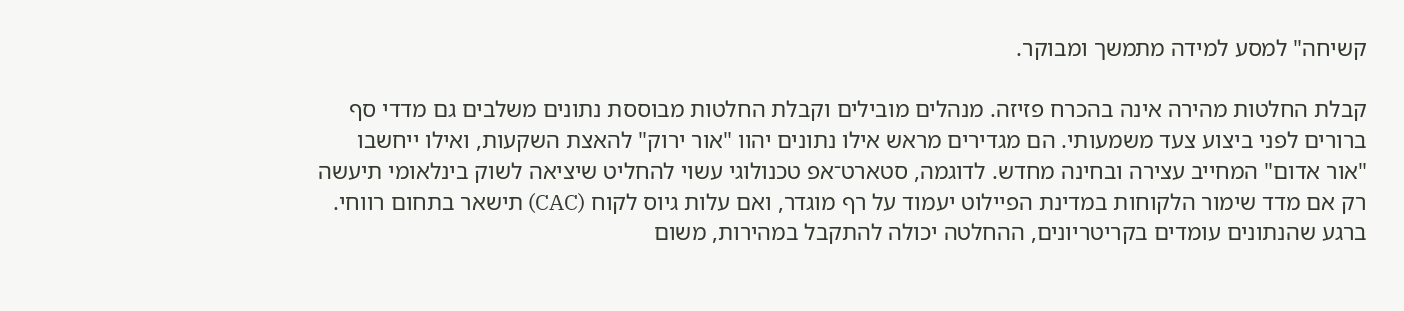קשיחה" למסע למידה מתמשך ומבוקר.

קבלת החלטות מהירה אינה בהכרח פזיזה. מנהלים מובילים וקבלת החלטות מבוססת נתונים משלבים גם מדדי סף ברורים לפני ביצוע צעד משמעותי. הם מגדירים מראש אילו נתונים יהוו "אור ירוק" להאצת השקעות, ואילו ייחשבו "אור אדום" המחייב עצירה ובחינה מחדש. לדוגמה, סטארט־אפ טכנולוגי עשוי להחליט שיציאה לשוק בינלאומי תיעשה רק אם מדד שימור הלקוחות במדינת הפיילוט יעמוד על רף מוגדר, ואם עלות גיוס לקוח (CAC) תישאר בתחום רווחי. ברגע שהנתונים עומדים בקריטריונים, ההחלטה יכולה להתקבל במהירות, משום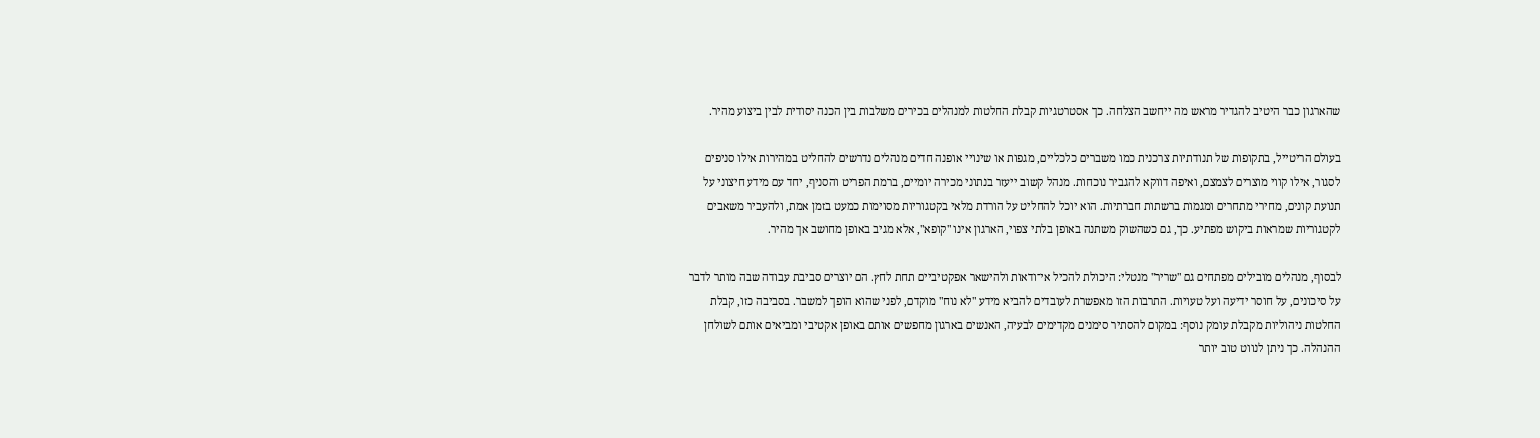שהארגון כבר היטיב להגדיר מראש מה ייחשב הצלחה. כך אסטרטגיות קבלת החלטות למנהלים בכירים משלבות בין הכנה יסודית לבין ביצוע מהיר.

בעולם הריטייל, בתקופות של תנודתיות צרכנית כמו משברים כלכליים, מגפות או שינויי אופנה חדים מנהלים נדרשים להחליט במהירות אילו סניפים לסגור, אילו קווי מוצרים לצמצם, ואיפה דווקא להגביר נוכחות. מנהל קשוב ייעזר בנתוני מכירה יומיים, ברמת הפריט והסניף, יחד עם מידע חיצוני על תנועת קונים, מחירי מתחרים ומגמות ברשתות חברתיות. הוא יוכל להחליט על הורדת מלאי בקטגוריות מסוימות כמעט בזמן אמת, ולהעביר משאבים לקטגוריות שמראות ביקוש מפתיע. כך, גם כשהשוק משתנה באופן בלתי צפוי, הארגון אינו "קופא", אלא מגיב באופן מחושב אך מהיר.

לבסוף, מנהלים מובילים מפתחים גם "שריר" מנטלי: היכולת להכיל אי־ודאות ולהישאר אפקטיביים תחת לחץ. הם יוצרים סביבת עבודה שבה מותר לדבר על סיכונים, על חוסר ידיעה ועל טעויות. התרבות הזו מאפשרת לעובדים להביא מידע "לא נוח" מוקדם, לפני שהוא הופך למשבר. בסביבה כזו, קבלת החלטות ניהוליות מקבלת עומק נוסף: במקום להסתיר סימנים מקדימים לבעיה, האנשים בארגון מחפשים אותם באופן אקטיבי ומביאים אותם לשולחן ההנהלה. כך ניתן לנווט טוב יותר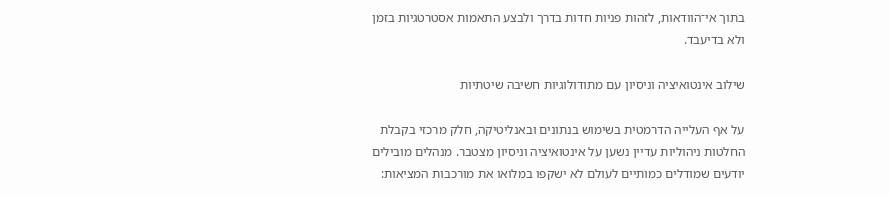בתוך אי־הוודאות, לזהות פניות חדות בדרך ולבצע התאמות אסטרטגיות בזמן ולא בדיעבד.

שילוב אינטואיציה וניסיון עם מתודולוגיות חשיבה שיטתיות

על אף העלייה הדרמטית בשימוש בנתונים ובאנליטיקה, חלק מרכזי בקבלת החלטות ניהוליות עדיין נשען על אינטואיציה וניסיון מצטבר. מנהלים מובילים יודעים שמודלים כמותיים לעולם לא ישקפו במלואו את מורכבות המציאות: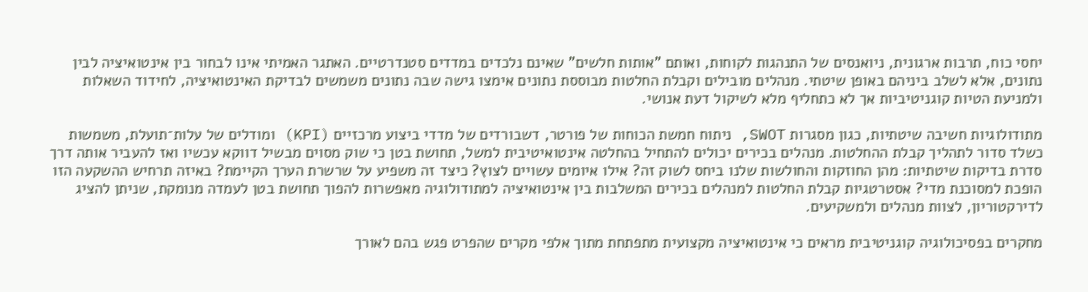יחסי כוח, תרבות ארגונית, ניואנסים של התנהגות לקוחות, ואותם "אותות חלשים" שאינם נלכדים במדדים סטנדרטיים. האתגר האמיתי אינו לבחור בין אינטואיציה לבין נתונים, אלא לשלב ביניהם באופן שיטתי. מנהלים מובילים וקבלת החלטות מבוססת נתונים אימצו גישה שבה נתונים משמשים לבדיקת האינטואיציה, לחידוד השאלות ולמניעת הטיות קוגניטיביות אך לא כתחליף מלא לשיקול דעת אנושי.

מתודולוגיות חשיבה שיטתיות, כגון מסגרות SWOT, ניתוח חמשת הכוחות של פורטר, דשבורדים של מדדי ביצוע מרכזיים (KPI) ומודלים של עלות־תועלת, משמשות כשלד סדור לתהליך קבלת ההחלטות. מנהלים בכירים יכולים להתחיל בהחלטה אינטואיטיבית למשל, תחושת בטן כי שוק מסוים מבשיל דווקא עכשיו ואז להעביר אותה דרך סדרת בדיקות שיטתיות: מהן החוזקות והחולשות שלנו ביחס לשוק זה? אילו איומים עשויים לצוץ? כיצד זה משפיע על שרשרת הערך הקיימת? באיזה תרחיש ההשקעה הזו הופכת למסוכנת מדי? אסטרטגיות קבלת החלטות למנהלים בכירים המשלבות בין אינטואיציה למתודולוגיה מאפשרות להפוך תחושת בטן לעמדה מנומקת, שניתן להציג לדירקטוריון, לצוות מנהלים ולמשקיעים.

מחקרים בפסיכולוגיה קוגניטיבית מראים כי אינטואיציה מקצועית מתפתחת מתוך אלפי מקרים שהפרט פגש בהם לאורך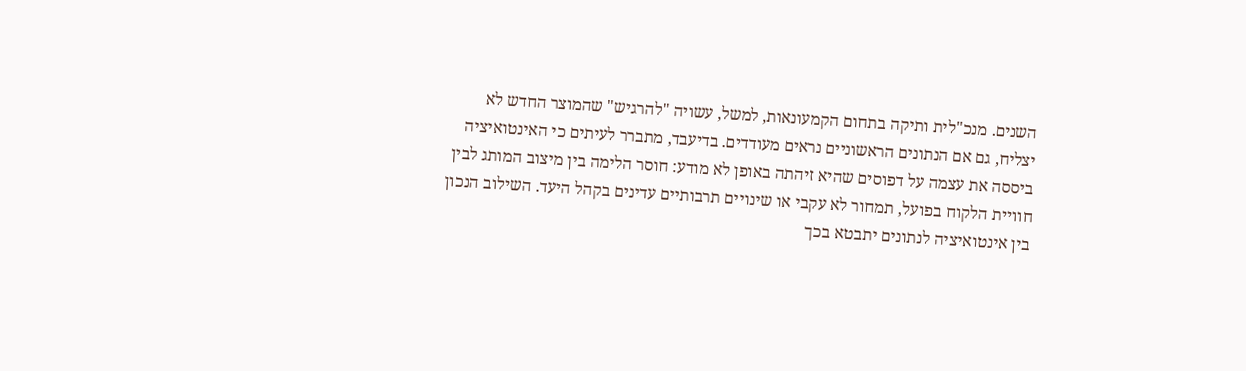השנים. מנכ"לית ותיקה בתחום הקמעונאות, למשל, עשויה "להרגיש" שהמוצר החדש לא יצליח, גם אם הנתונים הראשוניים נראים מעודדים. בדיעבד, מתברר לעיתים כי האינטואיציה ביססה את עצמה על דפוסים שהיא זיהתה באופן לא מודע: חוסר הלימה בין מיצוב המותג לבין חוויית הלקוח בפועל, תמחור לא עקבי או שינויים תרבותיים עדינים בקהל היעד. השילוב הנכון בין אינטואיציה לנתונים יתבטא בכך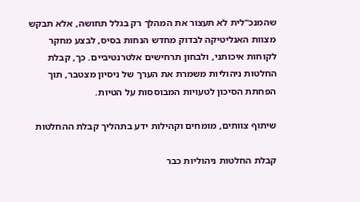שהמנכ"לית לא תעצור את המהלך רק בגלל תחושה, אלא תבקש מצוות האנליטיקה לבדוק מחדש הנחות בסיס, לבצע מחקר לקוחות איכותני, ולבחון תרחישים אלטרנטיביים. כך, קבלת החלטות ניהוליות משמרת את הערך של ניסיון מצטבר, תוך הפחתת הסיכון לטעויות המבוססות על הטיות.

שיתוף צוותים, מומחים וקהילות ידע בתהליך קבלת ההחלטות

קבלת החלטות ניהוליות כבר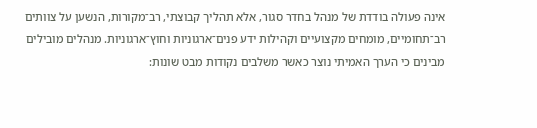אינה פעולה בודדת של מנהל בחדר סגור, אלא תהליך קבוצתי, רב־מקורות, הנשען על צוותים רב־תחומיים, מומחים מקצועיים וקהילות ידע פנים־ארגוניות וחוץ־ארגוניות. מנהלים מובילים מבינים כי הערך האמיתי נוצר כאשר משלבים נקודות מבט שונות: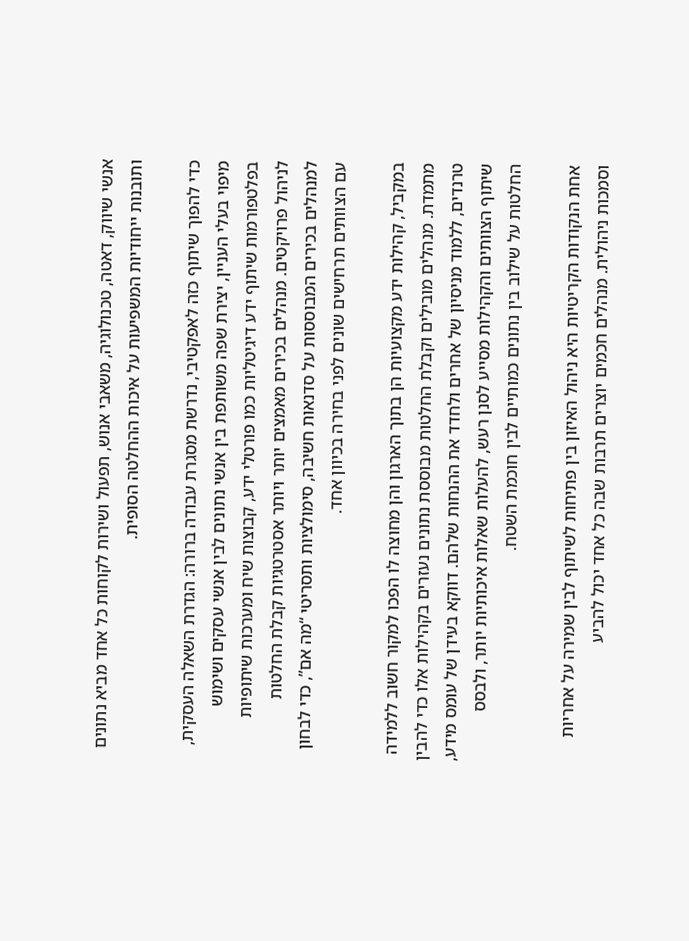אנשי שיווק, דאטה, טכנולוגיה, משאבי אנוש, תפעול ושירות לקוחות כל אחד מביא נתונים ותובנות ייחודיות המשפיעות על איכות ההחלטה הסופית.

כדי להפוך שיתוף כזה לאפקטיבי, נדרשת מסגרת עבודה ברורה: הגדרת השאלה העסקית, מיפוי בעלי העניין, יצירת שפה משותפת בין אנשי נתונים לבין אנשי עסקים ושימוש בפלטפורמות שיתוף ידע דיגיטליות כמו פורטלי ידע, קבוצות שיח ומערכות שיתופיות לניהול פרויקטים. מנהלים בכירים מאמצים יותר ויותר אסטרטגיות קבלת החלטות למנהלים בכירים המבוססות על סדנאות חשיבה, סימולציות ותסריטי “מה אם”, כדי לבחון עם הצוותים תרחישים שונים לפני בחירה בכיוון אחד.

במקביל, קהילות ידע מקצועיות הן בתוך הארגון והן מחוצה לו הפכו למקור חשוב ללמידה מתמדת. מנהלים מובילים וקבלת החלטות מבוססת נתונים נעזרים בקהילות אלו כדי להבין טרנדים, ללמוד מניסיון של אחרים ולחדד את ההנחות שלהם. דווקא בעידן של עומס מידע, שיתוף הצוותים והקהילות מסייע לסנן רעש, להעלות שאלות איכותיות יותר, ולבסס החלטות על שילוב בין נתונים כמותיים לבין חוכמת השטח.

אחת הנקודות הקריטיות היא ניהול האיזון בין פתיחות לשיתוף לבין שמירה על אחריות וסמכות ניהולית. מנהלים חכמים יוצרים תרבות שבה כל אחד יכול להביע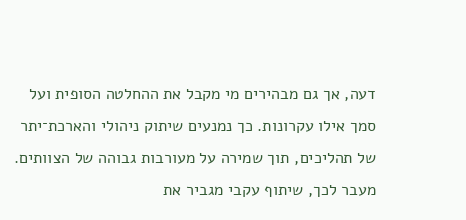דעה, אך גם מבהירים מי מקבל את ההחלטה הסופית ועל סמך אילו עקרונות. כך נמנעים שיתוק ניהולי והארכת־יתר של תהליכים, תוך שמירה על מעורבות גבוהה של הצוותים. מעבר לכך, שיתוף עקבי מגביר את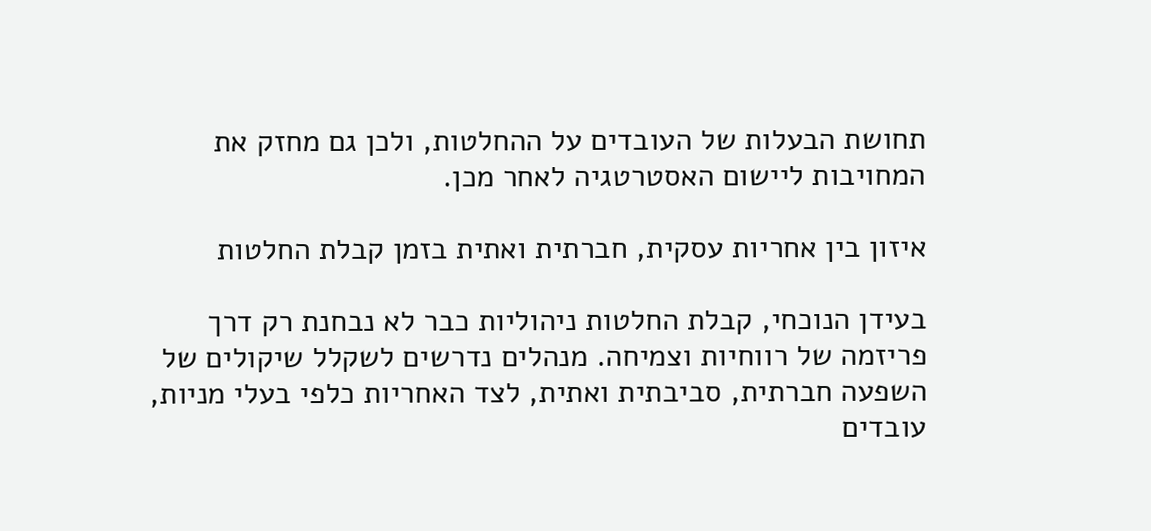תחושת הבעלות של העובדים על ההחלטות, ולכן גם מחזק את המחויבות ליישום האסטרטגיה לאחר מכן.

איזון בין אחריות עסקית, חברתית ואתית בזמן קבלת החלטות

בעידן הנוכחי, קבלת החלטות ניהוליות כבר לא נבחנת רק דרך פריזמה של רווחיות וצמיחה. מנהלים נדרשים לשקלל שיקולים של השפעה חברתית, סביבתית ואתית, לצד האחריות כלפי בעלי מניות, עובדים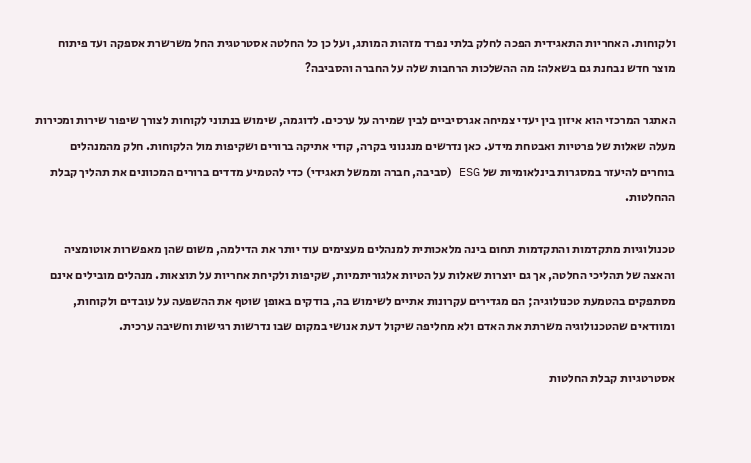ולקוחות. האחריות התאגידית הפכה לחלק בלתי נפרד מזהות המותג, ועל כן כל החלטה אסטרטגית החל משרשרת אספקה ועד פיתוח מוצר חדש נבחנת גם בשאלה: מה ההשלכות הרחבות שלה על החברה והסביבה?

האתגר המרכזי הוא איזון בין יעדי צמיחה אגרסיביים לבין שמירה על ערכים. לדוגמה, שימוש בנתוני לקוחות לצורך שיפור שירות ומכירות מעלה שאלות של פרטיות ואבטחת מידע. כאן נדרשים מנגנוני בקרה, קודי אתיקה ברורים ושקיפות מול הלקוחות. חלק מהמנהלים בוחרים להיעזר במסגרות בינלאומיות של ESG (סביבה, חברה וממשל תאגידי) כדי להטמיע מדדים ברורים המכוונים את תהליך קבלת ההחלטות.

טכנולוגיות מתקדמות והתקדמות תחום בינה מלאכותית למנהלים מעצימים עוד יותר את הדילמה, משום שהן מאפשרות אוטומציה והאצה של תהליכי החלטה, אך גם יוצרות שאלות על הטיות אלגוריתמיות, שקיפות ולקיחת אחריות על תוצאות. מנהלים מובילים אינם מסתפקים בהטמעת טכנולוגיה; הם מגדירים עקרונות אתיים לשימוש בה, בודקים באופן שוטף את ההשפעה על עובדים ולקוחות, ומוודאים שהטכנולוגיה משרתת את האדם ולא מחליפה שיקול דעת אנושי במקום שבו נדרשות רגישות וחשיבה ערכית.

אסטרטגיות קבלת החלטות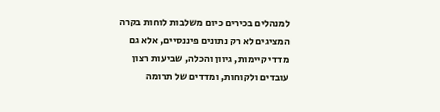למנהלים בכירים כיום משלבות לוחות בקרה המציגים לא רק נתונים פיננסיים, אלא גם מדדי קיימות, גיוון והכלה, שביעות רצון עובדים ולקוחות, ומדדים של תרומה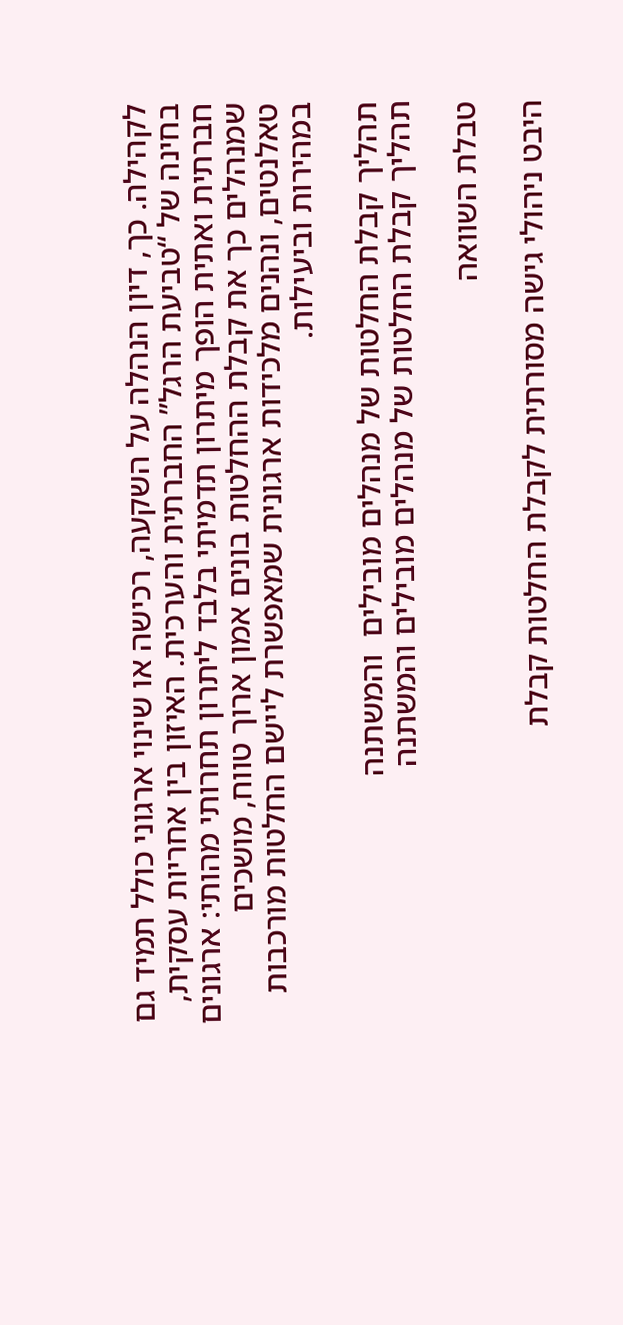לקהילה. כך, דיון הנהלה על השקעה, רכישה או שינוי ארגוני כולל תמיד גם בחינה של “טביעת הרגל” החברתית והערכית. האיזון בין אחריות עסקית, חברתית ואתית הופך מיתרון תדמיתי בלבד ליתרון תחרותי מהותי: ארגונים שמנהלים כך את קבלת ההחלטות בונים אמון ארוך טווח, מושכים טאלנטים, ונהנים מלכידות ארגונית שמאפשרת ליישם החלטות מורכבות במהירות וביעילות.

תהליך קבלת החלטות של מנהלים מובילים  והמשתנה
תהליך קבלת החלטות של מנהלים מובילים והמשתנה

טבלת השוואה

היבט ניהולי גישה מסורתית לקבלת החלטות קבלת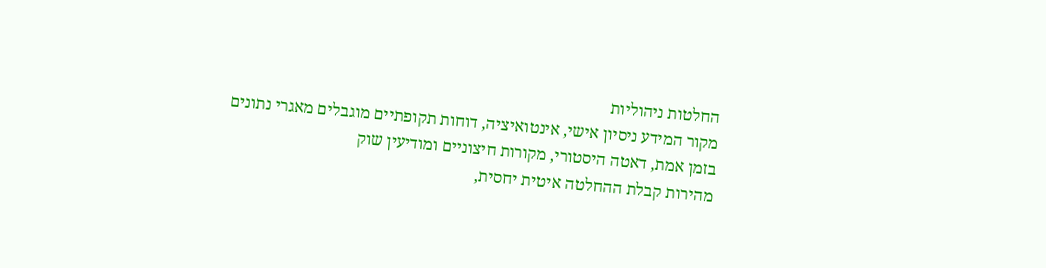החלטות ניהוליות
מקור המידע ניסיון אישי, אינטואיציה, דוחות תקופתיים מוגבלים מאגרי נתונים בזמן אמת, דאטה היסטורי, מקורות חיצוניים ומודיעין שוק
מהירות קבלת ההחלטה איטית יחסית,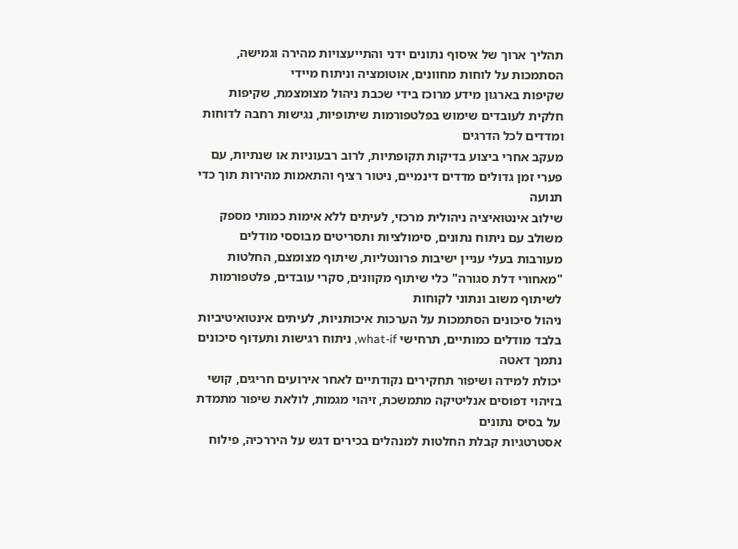תהליך ארוך של איסוף נתונים ידני והתייעצויות מהירה וגמישה, הסתמכות על לוחות מחוונים, אוטומציה וניתוח מיידי
שקיפות בארגון מידע מרוכז בידי שכבת ניהול מצומצמת, שקיפות חלקית לעובדים שימוש בפלטפורמות שיתופיות, נגישות רחבה לדוחות ומדדים לכל הדרגים
מעקב אחרי ביצוע בדיקות תקופתיות, לרוב רבעוניות או שנתיות, עם פערי זמן גדולים מדדים דינמיים, ניטור רציף והתאמות מהירות תוך כדי תנועה
שילוב אינטואיציה ניהולית מרכזי, לעיתים ללא אימות כמותי מספק משולב עם ניתוח נתונים, סימולציות ותסריטים מבוססי מודלים
מעורבות בעלי עניין ישיבות פרונטליות, שיתוף מצומצם, החלטות "מאחורי דלת סגורה" כלי שיתוף מקוונים, סקרי עובדים, פלטפורמות לשיתוף משוב ונתוני לקוחות
ניהול סיכונים הסתמכות על הערכות איכותניות, לעיתים אינטואיטיביות בלבד מודלים כמותיים, תרחישי what-if, ניתוח רגישות ותעדוף סיכונים נתמך דאטה
יכולת למידה ושיפור תחקירים נקודתיים לאחר אירועים חריגים, קושי בזיהוי דפוסים אנליטיקה מתמשכת, זיהוי מגמות, לולאת שיפור מתמדת על בסיס נתונים
אסטרטגיות קבלת החלטות למנהלים בכירים דגש על היררכיה, פילוח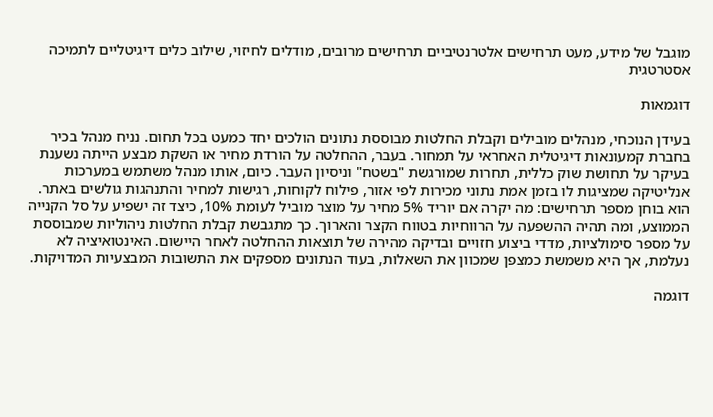מוגבל של מידע, מעט תרחישים אלטרנטיביים תרחישים מרובים, מודלים לחיזוי, שילוב כלים דיגיטליים לתמיכה אסטרטגית

דוגמאות

בעידן הנוכחי, מנהלים מובילים וקבלת החלטות מבוססת נתונים הולכים יחד כמעט בכל תחום. נניח מנהל בכיר בחברת קמעונאות דיגיטלית האחראי על תמחור. בעבר, ההחלטה על הורדת מחיר או השקת מבצע הייתה נשענת בעיקר על תחושת שוק כללית, תחרות שמורגשת "בשטח" וניסיון העבר. כיום, אותו מנהל משתמש במערכות אנליטיקה שמציגות לו בזמן אמת נתוני מכירות לפי אזור, פילוח לקוחות, רגישות למחיר והתנהגות גולשים באתר. הוא בוחן מספר תרחישים: מה יקרה אם יוריד 5% מחיר על מוצר מוביל לעומת 10%, כיצד זה ישפיע על סל הקנייה הממוצע, ומה תהיה ההשפעה על הרווחיות בטווח הקצר והארוך. כך מתגבשת קבלת החלטות ניהוליות שמבוססת על מספר סימולציות, מדדי ביצוע חזויים ובדיקה מהירה של תוצאות ההחלטה לאחר היישום. האינטואיציה לא נעלמת, אך היא משמשת כמצפן שמכוון את השאלות, בעוד הנתונים מספקים את התשובות המבצעיות המדויקות.

דוגמה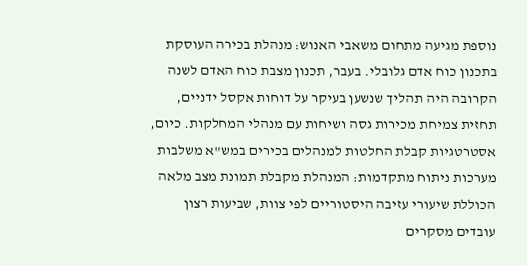נוספת מגיעה מתחום משאבי האנוש: מנהלת בכירה העוסקת בתכנון כוח אדם גלובלי. בעבר, תכנון מצבת כוח האדם לשנה הקרובה היה תהליך שנשען בעיקר על דוחות אקסל ידניים, תחזית צמיחת מכירות גסה ושיחות עם מנהלי המחלקות. כיום, אסטרטגיות קבלת החלטות למנהלים בכירים במש"א משלבות מערכות ניתוח מתקדמות: המנהלת מקבלת תמונת מצב מלאה הכוללת שיעורי עזיבה היסטוריים לפי צוות, שביעות רצון עובדים מסקרים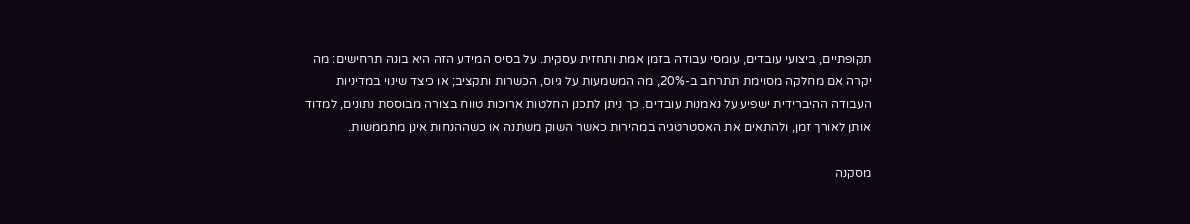תקופתיים, ביצועי עובדים, עומסי עבודה בזמן אמת ותחזית עסקית. על בסיס המידע הזה היא בונה תרחישים: מה יקרה אם מחלקה מסוימת תתרחב ב-20%, מה המשמעות על גיוס, הכשרות ותקציב; או כיצד שינוי במדיניות העבודה ההיברידית ישפיע על נאמנות עובדים. כך ניתן לתכנן החלטות ארוכות טווח בצורה מבוססת נתונים, למדוד אותן לאורך זמן, ולהתאים את האסטרטגיה במהירות כאשר השוק משתנה או כשההנחות אינן מתממשות.

מסקנה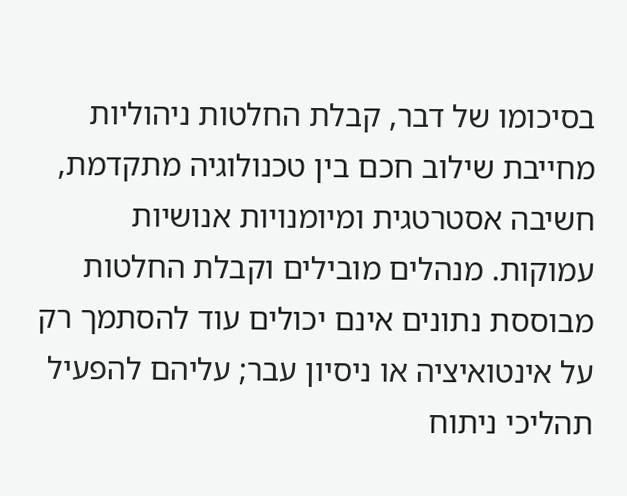בסיכומו של דבר, קבלת החלטות ניהוליות מחייבת שילוב חכם בין טכנולוגיה מתקדמת, חשיבה אסטרטגית ומיומנויות אנושיות עמוקות. מנהלים מובילים וקבלת החלטות מבוססת נתונים אינם יכולים עוד להסתמך רק על אינטואיציה או ניסיון עבר; עליהם להפעיל תהליכי ניתוח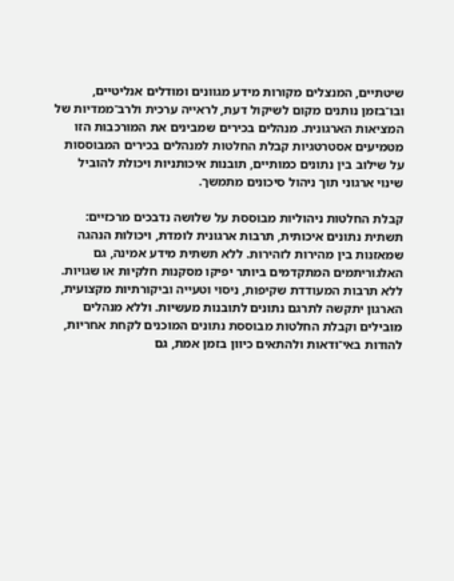שיטתיים, המנצלים מקורות מידע מגוונים ומודלים אנליטיים, ובו־בזמן נותנים מקום לשיקול דעת, לראייה ערכית ולרב־ממדיות של המציאות הארגונית. מנהלים בכירים שמבינים את המורכבות הזו מטמיעים אסטרטגיות קבלת החלטות למנהלים בכירים המבוססות על שילוב בין נתונים כמותיים, תובנות איכותניות ויכולת להוביל שינוי ארגוני תוך ניהול סיכונים מתמשך.

קבלת החלטות ניהוליות מבוססת על שלושה נדבכים מרכזיים: תשתית נתונים איכותית, תרבות ארגונית לומדת, ויכולות הנהגה שמאזנות בין מהירות לזהירות. ללא תשתית מידע אמינה, גם האלגוריתמים המתקדמים ביותר יפיקו מסקנות חלקיות או שגויות. ללא תרבות המעודדת שקיפות, ניסוי וטעייה וביקורתיות מקצועית, הארגון יתקשה לתרגם נתונים לתובנות מעשיות. וללא מנהלים מובילים וקבלת החלטות מבוססת נתונים המוכנים לקחת אחריות, להודות באי־ודאות ולהתאים כיוון בזמן אמת, גם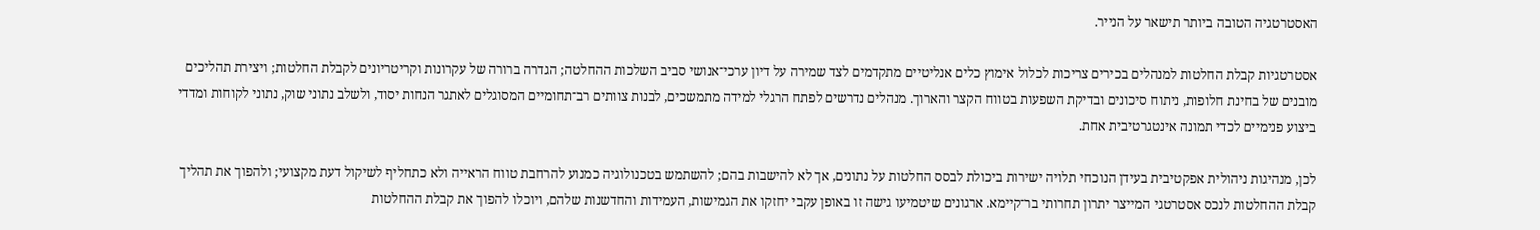האסטרטגיה הטובה ביותר תישאר על הנייר.

אסטרטגיות קבלת החלטות למנהלים בכירים צריכות לכלול אימוץ כלים אנליטיים מתקדמים לצד שמירה על דיון ערכי־אנושי סביב השלכות ההחלטה; הגדרה ברורה של עקרונות וקריטריונים לקבלת החלטות; ויצירת תהליכים מובנים של בחינת חלופות, ניתוח סיכונים ובדיקת השפעות בטווח הקצר והארוך. מנהלים נדרשים לפתח הרגלי למידה מתמשכים, לבנות צוותים רב־תחומיים המסוגלים לאתגר הנחות יסוד, ולשלב נתוני שוק, נתוני לקוחות ומדדי ביצוע פנימיים לכדי תמונה אינטגרטיבית אחת.

לכן, מנהיגות ניהולית אפקטיבית בעידן הנוכחי תלויה ישירות ביכולת לבסס החלטות על נתונים, אך לא להישבות בהם; להשתמש בטכנולוגיה כמנוע להרחבת טווח הראייה ולא כתחליף לשיקול דעת מקצועי; ולהפוך את תהליך קבלת ההחלטות לנכס אסטרטגי המייצר יתרון תחרותי בר־קיימא. ארגונים שיטמיעו גישה זו באופן עקבי יחזקו את הגמישות, העמידות והחדשנות שלהם, ויוכלו להפוך את קבלת ההחלטות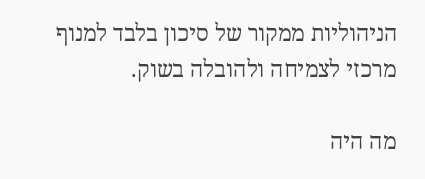הניהוליות ממקור של סיכון בלבד למנוף מרכזי לצמיחה ולהובלה בשוק.

מה היה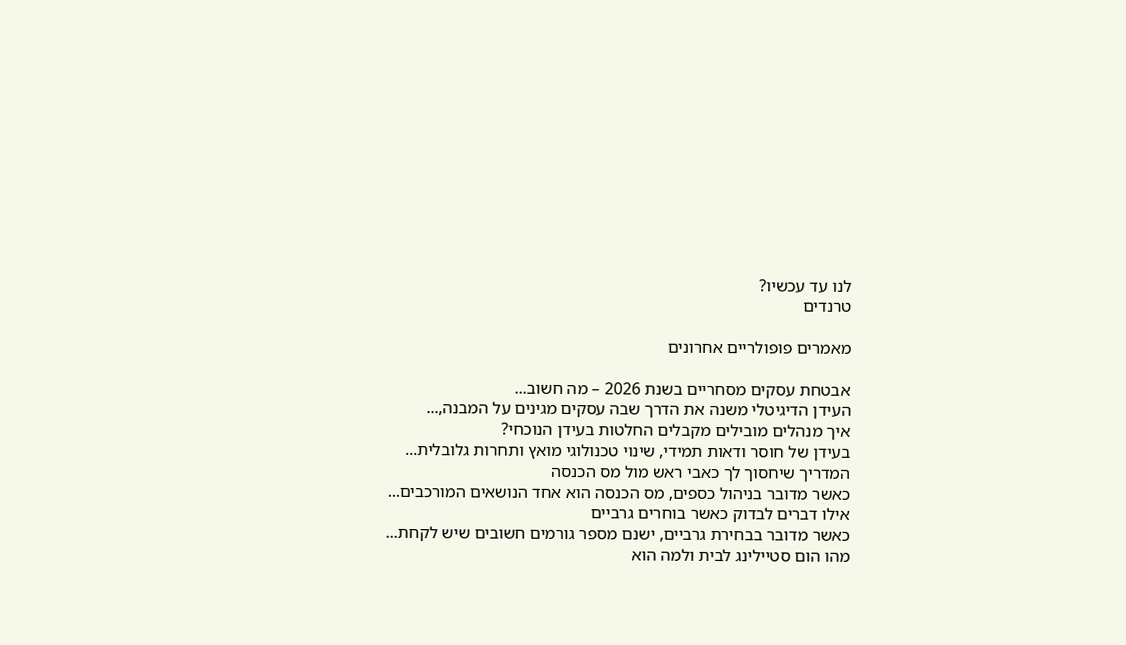לנו עד עכשיו?
טרנדים

מאמרים פופולריים אחרונים

אבטחת עסקים מסחריים בשנת 2026 – מה חשוב...
העידן הדיגיטלי משנה את הדרך שבה עסקים מגינים על המבנה,...
איך מנהלים מובילים מקבלים החלטות בעידן הנוכחי?
בעידן של חוסר ודאות תמידי, שינוי טכנולוגי מואץ ותחרות גלובלית...
המדריך שיחסוך לך כאבי ראש מול מס הכנסה
כאשר מדובר בניהול כספים, מס הכנסה הוא אחד הנושאים המורכבים...
אילו דברים לבדוק כאשר בוחרים גרביים
כאשר מדובר בבחירת גרביים, ישנם מספר גורמים חשובים שיש לקחת...
מהו הום סטיילינג לבית ולמה הוא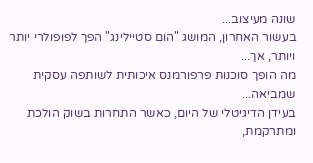שונה מעיצוב...
בעשור האחרון, המושג "הום סטיילינג" הפך לפופולרי יותר ויותר, אך...
מה הופך סוכנות פרפורמנס איכותית לשותפה עסקית שמביאה...
בעידן הדיגיטלי של היום, כאשר התחרות בשוק הולכת ומתרקמת,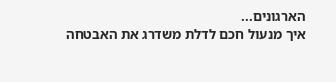הארגונים...
איך מנעול חכם לדלת משדרג את האבטחה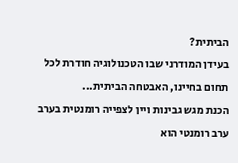הביתית?
בעידן המודרני שבו הטכנולוגיה חודרת לכל תחום בחיינו, האבטחה הביתית...
הכנת מגש גבינות ויין לצפייה רומנטית בערב
ערב רומנטי הוא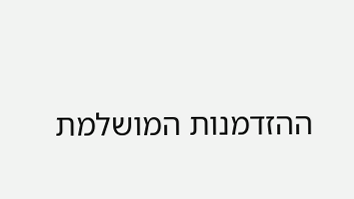ההזדמנות המושלמת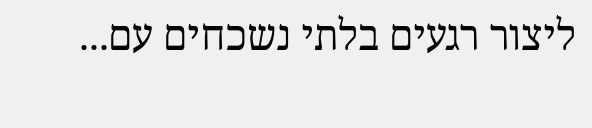ליצור רגעים בלתי נשכחים עם...